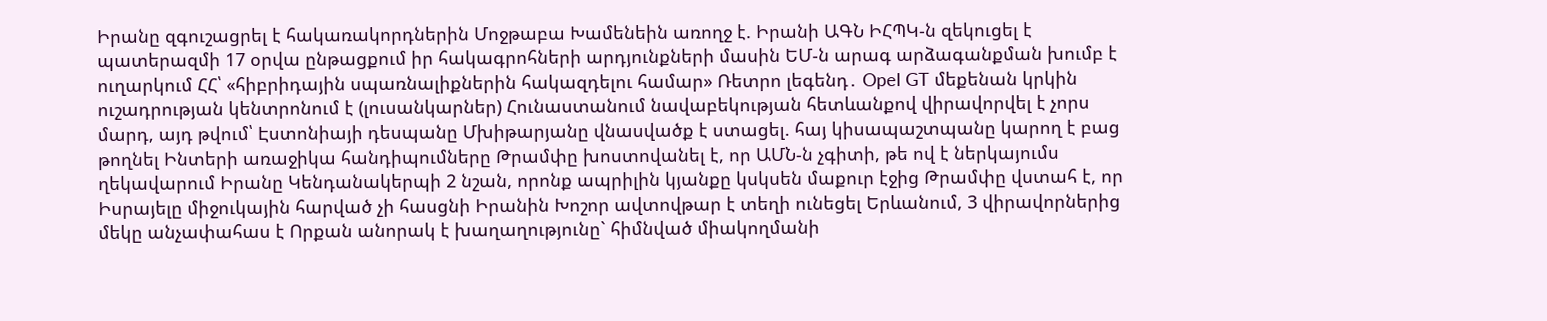Իրանը զգուշացրել է հակառակորդներին Մոջթաբա Խամենեին առողջ է. Իրանի ԱԳՆ ԻՀՊԿ-ն զեկուցել է պատերազմի 17 օրվա ընթացքում իր հակագրոհների արդյունքների մասին ԵՄ-ն արագ արձագանքման խումբ է ուղարկում ՀՀ՝ «հիբրիդային սպառնալիքներին հակազդելու համար» Ռետրո լեգենդ․ Opel GT մեքենան կրկին ուշադրության կենտրոնում է (լուսանկարներ) Հունաստանում նավաբեկության հետևանքով վիրավորվել է չորս մարդ, այդ թվում՝ Էստոնիայի դեսպանը Մխիթարյանը վնասվածք է ստացել. հայ կիսապաշտպանը կարող է բաց թողնել Ինտերի առաջիկա հանդիպումները Թրամփը խոստովանել է, որ ԱՄՆ-ն չգիտի, թե ով է ներկայումս ղեկավարում Իրանը Կենդանակերպի 2 նշան, որոնք ապրիլին կյանքը կսկսեն մաքուր էջից Թրամփը վստահ է, որ Իսրայելը միջուկային հարված չի հասցնի Իրանին Խոշոր ավտովթար է տեղի ունեցել Երևանում, 3 վիրավորներից մեկը անչափահաս է Որքան անորակ է խաղաղությունը` հիմնված միակողմանի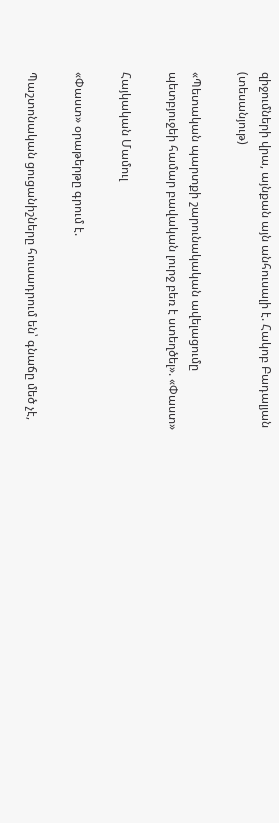զիջումների վրա, այնքան այն անհուսալի է. Հակոբ Բադալյան (տեսանյութ)

«Պետական պարտքի շարունակական ավելացումը պետբյուջեի համար բավական լուրջ բեռ է ստեղծել». «Փաստ»

Հայկական Մամուլ

«Փաստ» օրաթերթը գրում է.

Պաշտոնական ցուցանիշները հուսադրում են՝ գնաճը մեծ չէ,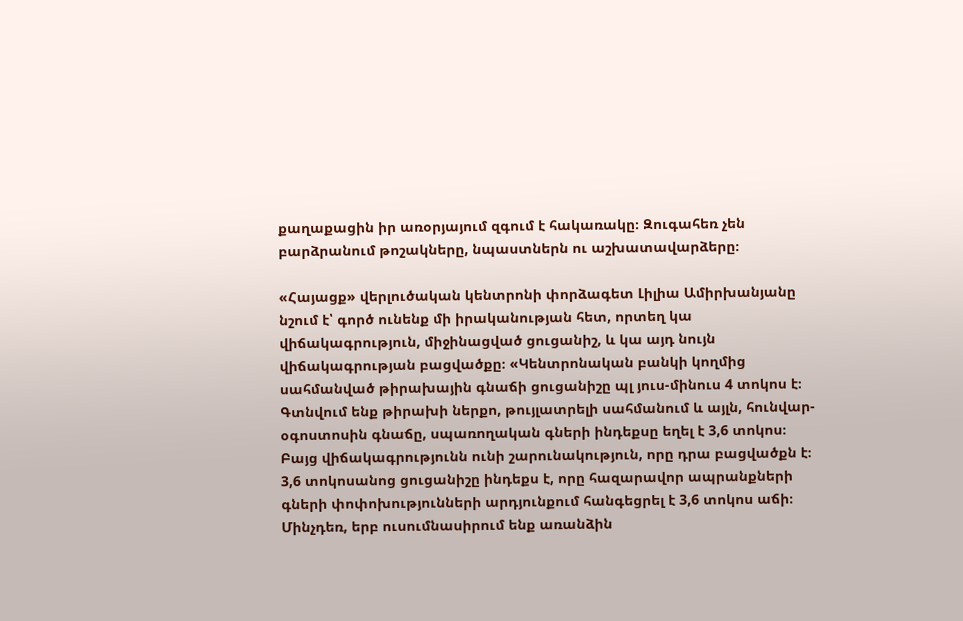քաղաքացին իր առօրյայում զգում է հակառակը։ Զուգահեռ չեն բարձրանում թոշակները, նպաստներն ու աշխատավարձերը։

«Հայացք» վերլուծական կենտրոնի փորձագետ Լիլիա Ամիրխանյանը նշում է՝ գործ ունենք մի իրականության հետ, որտեղ կա վիճակագրություն, միջինացված ցուցանիշ, և կա այդ նույն վիճակագրության բացվածքը։ «Կենտրոնական բանկի կողմից սահմանված թիրախային գնաճի ցուցանիշը պլ յուս-մինուս 4 տոկոս է։ Գտնվում ենք թիրախի ներքո, թույլատրելի սահմանում և այլն, հունվար-օգոստոսին գնաճը, սպառողական գների ինդեքսը եղել է 3,6 տոկոս։ Բայց վիճակագրությունն ունի շարունակություն, որը դրա բացվածքն է։ 3,6 տոկոսանոց ցուցանիշը ինդեքս է, որը հազարավոր ապրանքների գների փոփոխությունների արդյունքում հանգեցրել է 3,6 տոկոս աճի։ Մինչդեռ, երբ ուսումնասիրում ենք առանձին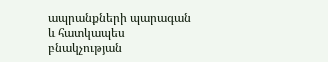ապրանքների պարագան և հատկապես բնակչության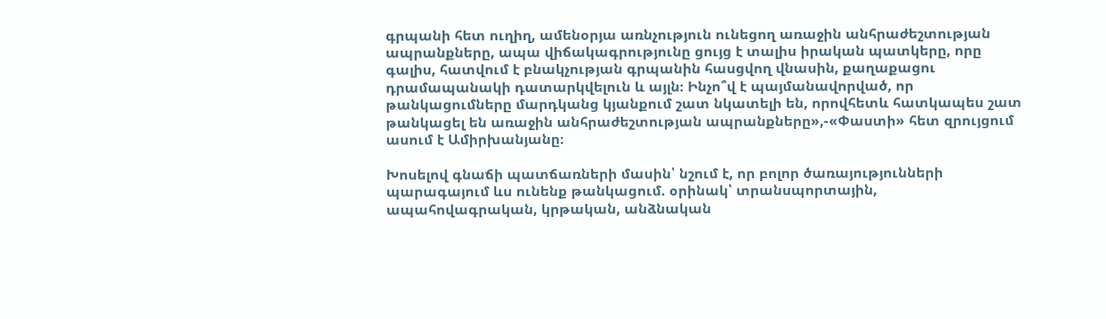գրպանի հետ ուղիղ, ամենօրյա առնչություն ունեցող առաջին անհրաժեշտության ապրանքները, ապա վիճակագրությունը ցույց է տալիս իրական պատկերը, որը գալիս, հատվում է բնակչության գրպանին հասցվող վնասին, քաղաքացու դրամապանակի դատարկվելուն և այլն։ Ինչո՞վ է պայմանավորված, որ թանկացումները մարդկանց կյանքում շատ նկատելի են, որովհետև հատկապես շատ թանկացել են առաջին անհրաժեշտության ապրանքները»,-«Փաստի» հետ զրույցում ասում է Ամիրխանյանը։

Խոսելով գնաճի պատճառների մասին՝ նշում է, որ բոլոր ծառայությունների պարագայում ևս ունենք թանկացում. օրինակ՝ տրանսպորտային, ապահովագրական, կրթական, անձնական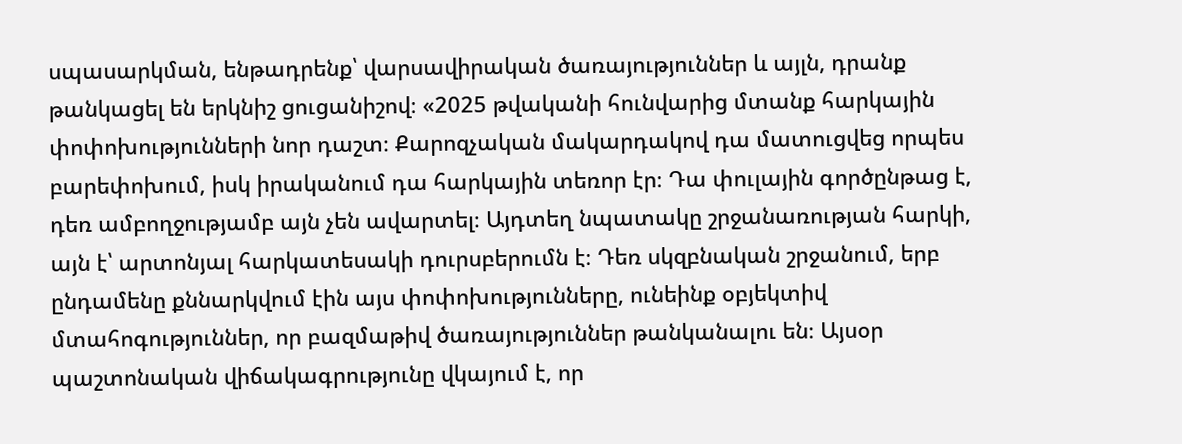սպասարկման, ենթադրենք՝ վարսավիրական ծառայություններ և այլն, դրանք թանկացել են երկնիշ ցուցանիշով։ «2025 թվականի հունվարից մտանք հարկային փոփոխությունների նոր դաշտ։ Քարոզչական մակարդակով դա մատուցվեց որպես բարեփոխում, իսկ իրականում դա հարկային տեռոր էր։ Դա փուլային գործընթաց է, դեռ ամբողջությամբ այն չեն ավարտել։ Այդտեղ նպատակը շրջանառության հարկի, այն է՝ արտոնյալ հարկատեսակի դուրսբերումն է։ Դեռ սկզբնական շրջանում, երբ ընդամենը քննարկվում էին այս փոփոխությունները, ունեինք օբյեկտիվ մտահոգություններ, որ բազմաթիվ ծառայություններ թանկանալու են։ Այսօր պաշտոնական վիճակագրությունը վկայում է, որ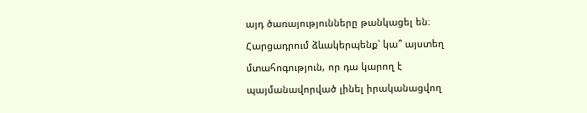այդ ծառայությունները թանկացել են։ Հարցադրում ձևակերպենք՝ կա՞ այստեղ մտահոգություն, որ դա կարող է պայմանավորված լինել իրականացվող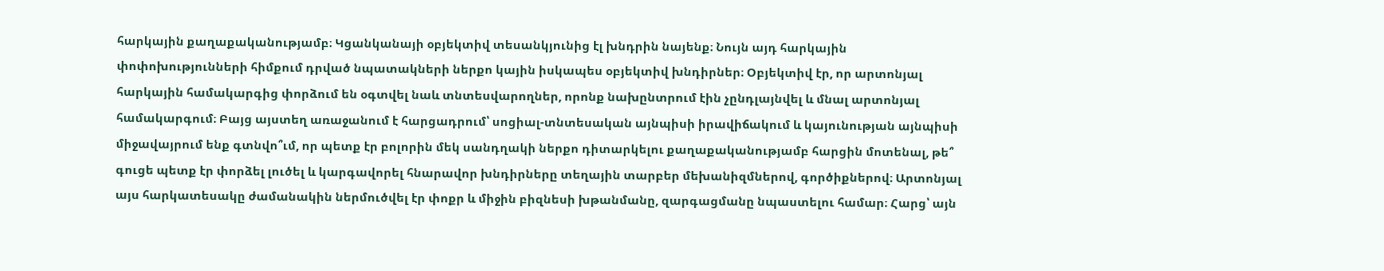հարկային քաղաքականությամբ։ Կցանկանայի օբյեկտիվ տեսանկյունից էլ խնդրին նայենք։ Նույն այդ հարկային փոփոխությունների հիմքում դրված նպատակների ներքո կային իսկապես օբյեկտիվ խնդիրներ։ Օբյեկտիվ էր, որ արտոնյալ հարկային համակարգից փորձում են օգտվել նաև տնտեսվարողներ, որոնք նախընտրում էին չընդլայնվել և մնալ արտոնյալ համակարգում։ Բայց այստեղ առաջանում է հարցադրում՝ սոցիալ-տնտեսական այնպիսի իրավիճակում և կայունության այնպիսի միջավայրում ենք գտնվո՞ւմ, որ պետք էր բոլորին մեկ սանդղակի ներքո դիտարկելու քաղաքականությամբ հարցին մոտենալ, թե՞ գուցե պետք էր փորձել լուծել և կարգավորել հնարավոր խնդիրները տեղային տարբեր մեխանիզմներով, գործիքներով։ Արտոնյալ այս հարկատեսակը ժամանակին ներմուծվել էր փոքր և միջին բիզնեսի խթանմանը, զարգացմանը նպաստելու համար։ Հարց՝ այն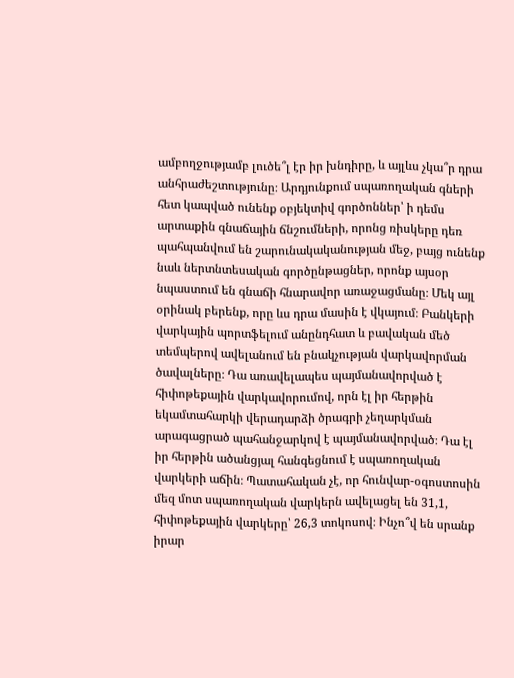ամբողջությամբ լուծե՞լ էր իր խնդիրը, և այլևս չկա՞ր դրա անհրաժեշտությունը։ Արդյունքում սպառողական գների հետ կապված ունենք օբյեկտիվ գործոններ՝ ի դեմս արտաքին գնաճային ճնշումների, որոնց ռիսկերը դեռ պահպանվում են շարունակականության մեջ, բայց ունենք նաև ներտնտեսական գործընթացներ, որոնք այսօր նպաստում են գնաճի հնարավոր առաջացմանը։ Մեկ այլ օրինակ բերենք, որը ևս դրա մասին է վկայում։ Բանկերի վարկային պորտֆելում անընդհատ և բավական մեծ տեմպերով ավելանում են բնակչության վարկավորման ծավալները։ Դա առավելապես պայմանավորված է հիփոթեքային վարկավորումով, որն էլ իր հերթին եկամտահարկի վերադարձի ծրագրի չեղարկման արագացրած պահանջարկով է պայմանավորված։ Դա էլ իր հերթին ածանցյալ հանգեցնում է սպառողական վարկերի աճին։ Պատահական չէ, որ հունվար-օգոստոսին մեզ մոտ սպառողական վարկերն ավելացել են 31,1, հիփոթեքային վարկերը՝ 26,3 տոկոսով։ Ինչո՞վ են սրանք իրար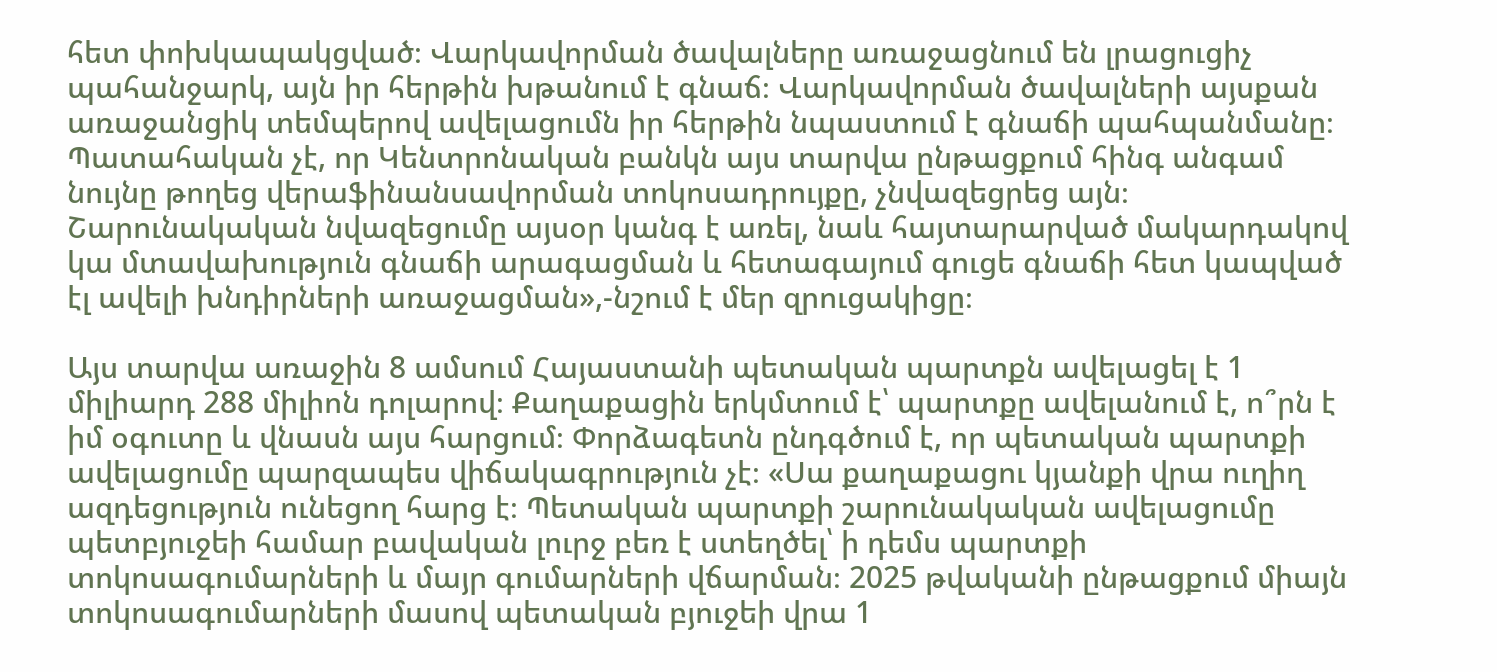հետ փոխկապակցված։ Վարկավորման ծավալները առաջացնում են լրացուցիչ պահանջարկ, այն իր հերթին խթանում է գնաճ։ Վարկավորման ծավալների այսքան առաջանցիկ տեմպերով ավելացումն իր հերթին նպաստում է գնաճի պահպանմանը։ Պատահական չէ, որ Կենտրոնական բանկն այս տարվա ընթացքում հինգ անգամ նույնը թողեց վերաֆինանսավորման տոկոսադրույքը, չնվազեցրեց այն։ Շարունակական նվազեցումը այսօր կանգ է առել, նաև հայտարարված մակարդակով կա մտավախություն գնաճի արագացման և հետագայում գուցե գնաճի հետ կապված էլ ավելի խնդիրների առաջացման»,-նշում է մեր զրուցակիցը։

Այս տարվա առաջին 8 ամսում Հայաստանի պետական պարտքն ավելացել է 1 միլիարդ 288 միլիոն դոլարով։ Քաղաքացին երկմտում է՝ պարտքը ավելանում է, ո՞րն է իմ օգուտը և վնասն այս հարցում։ Փորձագետն ընդգծում է, որ պետական պարտքի ավելացումը պարզապես վիճակագրություն չէ։ «Սա քաղաքացու կյանքի վրա ուղիղ ազդեցություն ունեցող հարց է։ Պետական պարտքի շարունակական ավելացումը պետբյուջեի համար բավական լուրջ բեռ է ստեղծել՝ ի դեմս պարտքի տոկոսագումարների և մայր գումարների վճարման։ 2025 թվականի ընթացքում միայն տոկոսագումարների մասով պետական բյուջեի վրա 1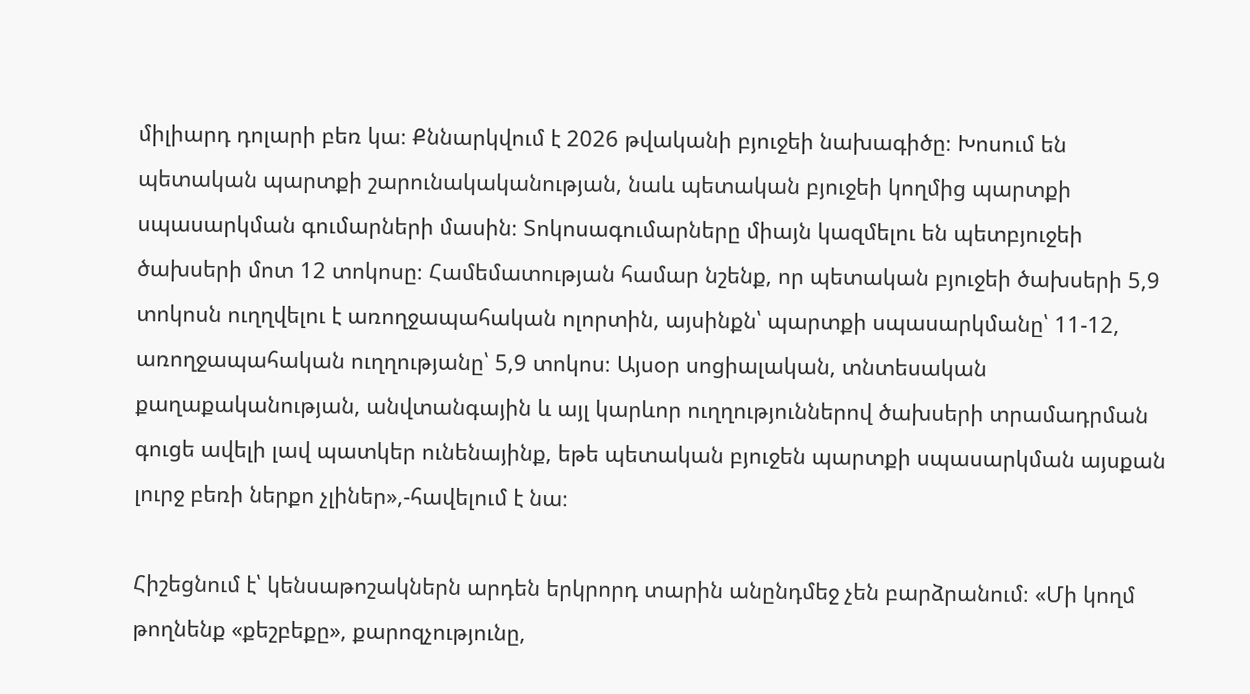միլիարդ դոլարի բեռ կա։ Քննարկվում է 2026 թվականի բյուջեի նախագիծը։ Խոսում են պետական պարտքի շարունակականության, նաև պետական բյուջեի կողմից պարտքի սպասարկման գումարների մասին։ Տոկոսագումարները միայն կազմելու են պետբյուջեի ծախսերի մոտ 12 տոկոսը։ Համեմատության համար նշենք, որ պետական բյուջեի ծախսերի 5,9 տոկոսն ուղղվելու է առողջապահական ոլորտին, այսինքն՝ պարտքի սպասարկմանը՝ 11-12, առողջապահական ուղղությանը՝ 5,9 տոկոս։ Այսօր սոցիալական, տնտեսական քաղաքականության, անվտանգային և այլ կարևոր ուղղություններով ծախսերի տրամադրման գուցե ավելի լավ պատկեր ունենայինք, եթե պետական բյուջեն պարտքի սպասարկման այսքան լուրջ բեռի ներքո չլիներ»,-հավելում է նա։

Հիշեցնում է՝ կենսաթոշակներն արդեն երկրորդ տարին անընդմեջ չեն բարձրանում։ «Մի կողմ թողնենք «քեշբեքը», քարոզչությունը,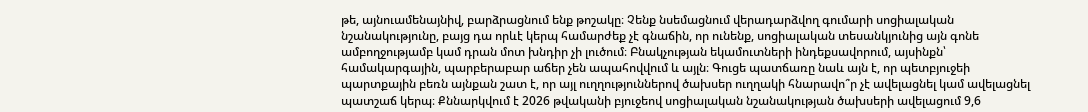թե, այնուամենայնիվ, բարձրացնում ենք թոշակը։ Չենք նսեմացնում վերադարձվող գումարի սոցիալական նշանակությունը, բայց դա որևէ կերպ համարժեք չէ գնաճին, որ ունենք, սոցիալական տեսանկյունից այն գոնե ամբողջությամբ կամ դրան մոտ խնդիր չի լուծում։ Բնակչության եկամուտների ինդեքսավորում, այսինքն՝ համակարգային, պարբերաբար աճեր չեն ապահովվում և այլն։ Գուցե պատճառը նաև այն է, որ պետբյուջեի պարտքային բեռն այնքան շատ է, որ այլ ուղղություններով ծախսեր ուղղակի հնարավո՞ր չէ ավելացնել կամ ավելացնել պատշաճ կերպ։ Քննարկվում է 2026 թվականի բյուջեով սոցիալական նշանակության ծախսերի ավելացում 9,6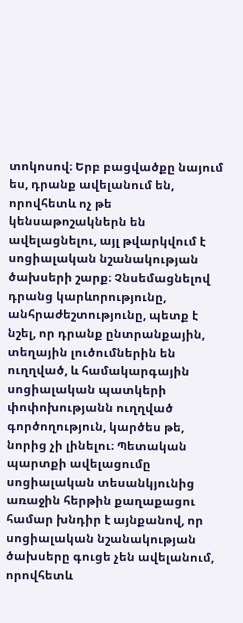տոկոսով։ Երբ բացվածքը նայում ես, դրանք ավելանում են, որովհետև ոչ թե կենսաթոշակներն են ավելացնելու, այլ թվարկվում է սոցիալական նշանակության ծախսերի շարք։ Չնսեմացնելով դրանց կարևորությունը, անհրաժեշտությունը, պետք է նշել, որ դրանք ընտրանքային, տեղային լուծումներին են ուղղված, և համակարգային սոցիալական պատկերի փոփոխությանն ուղղված գործողություն, կարծես թե, նորից չի լինելու։ Պետական պարտքի ավելացումը սոցիալական տեսանկյունից առաջին հերթին քաղաքացու համար խնդիր է այնքանով, որ սոցիալական նշանակության ծախսերը գուցե չեն ավելանում, որովհետև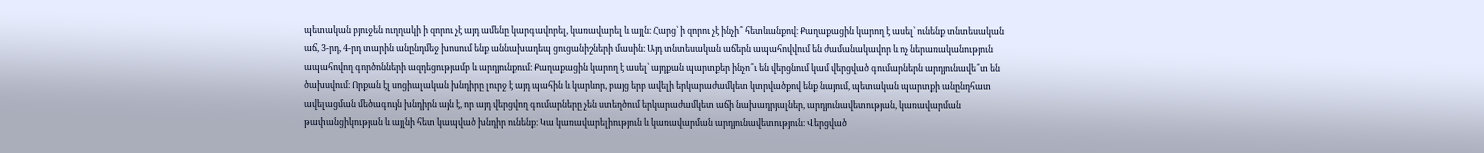պետական բյուջեն ուղղակի ի զորու չէ այդ ամենը կարգավորել, կառավարել և այլն։ Հարց՝ ի զորու չէ ինչի՞ հետևանքով։ Քաղաքացին կարող է ասել՝ ունենք տնտեսական աճ, 3-րդ, 4-րդ տարին անընդմեջ խոսում ենք աննախադեպ ցուցանիշների մասին։ Այդ տնտեսական աճերն ապահովվում են ժամանակավոր և ոչ ներառականություն ապահովող գործոնների ազդեցությամբ և արդյունքում։ Քաղաքացին կարող է ասել՝ այդքան պարտքեր ինչո՞ւ են վերցնում կամ վերցված գումարներն արդյունավե՞տ են ծախսվում։ Որքան էլ սոցիալական խնդիրը լուրջ է այդ պահին և կարևոր, բայց երբ ավելի երկարաժամկետ կտրվածքով ենք նայում, պետական պարտքի անընդհատ ավելացման մեծագույն խնդիրն այն է, որ այդ վերցվող գումարները չեն ստեղծում երկարաժամկետ աճի նախադրյալներ, արդյունավետության, կառավարման թափանցիկության և այլնի հետ կապված խնդիր ունենք։ Կա կառավարելիություն և կառավարման արդյունավետություն։ Վերցված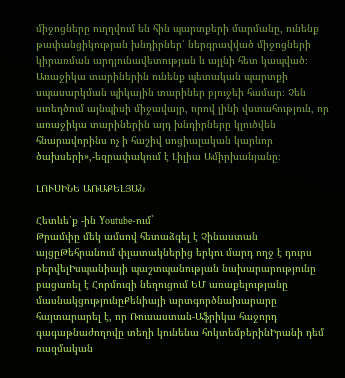միջոցները ուղղվում են հին պարտքերի մարմանը, ունենք թափանցիկության խնդիրներ՝ ներգրավված միջոցների կիրառման արդյունավետության և այլնի հետ կապված։ Առաջիկա տարիներին ունենք պետական պարտքի սպասարկման պիկային տարիներ բյուջեի համար։ Չեն ստեղծում այնպիսի միջավայր, որով լինի վստահություն, որ առաջիկա տարիներին այդ խնդիրները կլուծվեն հնարավորինս ոչ ի հաշիվ սոցիալական կարևոր ծախսերի»,-եզրափակում է Լիլիա Ամիրխանյանը։

ԼՈՒՍԻՆԵ ԱՌԱՔԵԼՅԱՆ

Հետևե՛ք -ին Youtube-ում`
Թրամփը մեկ ամսով հետաձգել է Չինաստան այցըԹեհրանում փլատակներից երկու մարդ ողջ է դուրս բերվելԻսպանիայի պաշտպանության նախարարությունը բացառել է Հորմուզի նեղուցում ԵՄ առաքելությանը մասնակցությունըՔենիայի արտգործնախարարը հայտարարել է, որ Ռուսաստան-Աֆրիկա հաջորդ գագաթնաժողովը տեղի կունենա հոկտեմբերինԻրանի դեմ ռազմական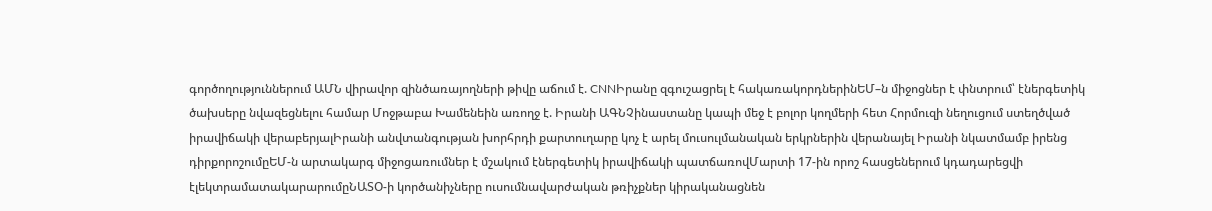գործողություններում ԱՄՆ վիրավոր զինծառայողների թիվը աճում է. CNNԻրանը զգուշացրել է հակառակորդներինԵՄ–ն միջոցներ է փնտրում՝ էներգետիկ ծախսերը նվազեցնելու համար Մոջթաբա Խամենեին առողջ է. Իրանի ԱԳՆՉինաստանը կապի մեջ է բոլոր կողմերի հետ Հորմուզի նեղուցում ստեղծված իրավիճակի վերաբերյալԻրանի անվտանգության խորհրդի քարտուղարը կոչ է արել մուսուլմանական երկրներին վերանայել Իրանի նկատմամբ իրենց դիրքորոշումըԵՄ-ն արտակարգ միջոցառումներ է մշակում էներգետիկ իրավիճակի պատճառովՄարտի 17-ին որոշ հասցեներում կդադարեցվի էլեկտրամատակարարումըՆԱՏՕ-ի կործանիչները ուսումնավարժական թռիչքներ կիրականացնեն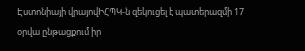Էստոնիայի վրայովԻՀՊԿ-ն զեկուցել է պատերազմի 17 օրվա ընթացքում իր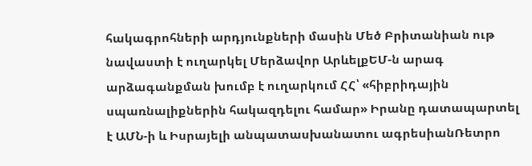հակագրոհների արդյունքների մասին Մեծ Բրիտանիան ութ նավաստի է ուղարկել Մերձավոր ԱրևելքԵՄ-ն արագ արձագանքման խումբ է ուղարկում ՀՀ՝ «հիբրիդային սպառնալիքներին հակազդելու համար» Իրանը դատապարտել է ԱՄՆ-ի և Իսրայելի անպատասխանատու ագրեսիանՌետրո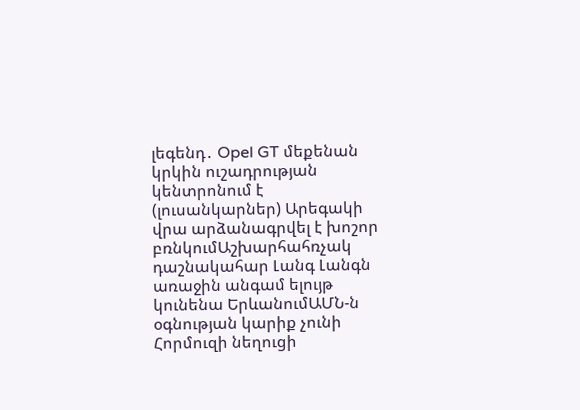լեգենդ․ Opel GT մեքենան կրկին ուշադրության կենտրոնում է (լուսանկարներ) Արեգակի վրա արձանագրվել է խոշոր բռնկումԱշխարհահռչակ դաշնակահար Լանգ Լանգն առաջին անգամ ելույթ կունենա ԵրևանումԱՄՆ-ն օգնության կարիք չունի Հորմուզի նեղուցի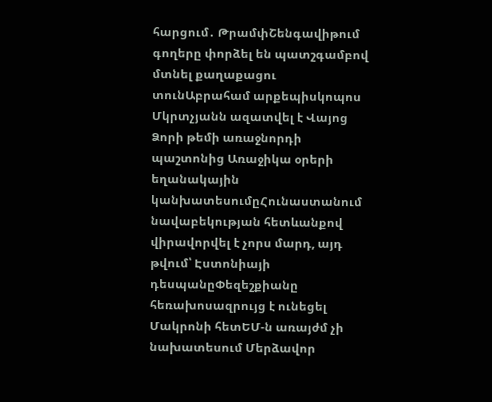հարցում․ ԹրամփՇենգավիթում գողերը փորձել են պատշգամբով մտնել քաղաքացու տունԱբրահամ արքեպիսկոպոս Մկրտչյանն ազատվել է Վայոց Ձորի թեմի առաջնորդի պաշտոնից Առաջիկա օրերի եղանակային կանխատեսումըՀունաստանում նավաբեկության հետևանքով վիրավորվել է չորս մարդ, այդ թվում՝ Էստոնիայի դեսպանըՓեզեշքիանը հեռախոսազրույց է ունեցել Մակրոնի հետԵՄ-ն առայժմ չի նախատեսում Մերձավոր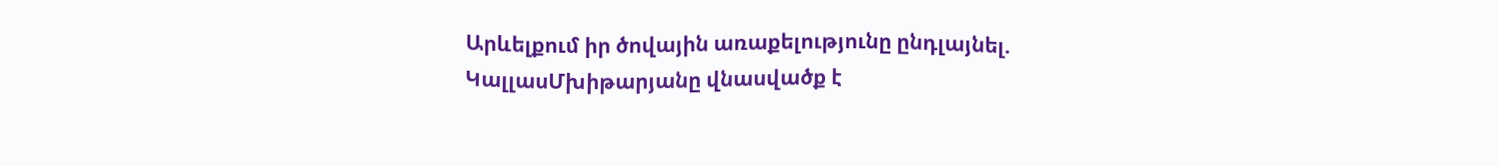Արևելքում իր ծովային առաքելությունը ընդլայնել. ԿալլասՄխիթարյանը վնասվածք է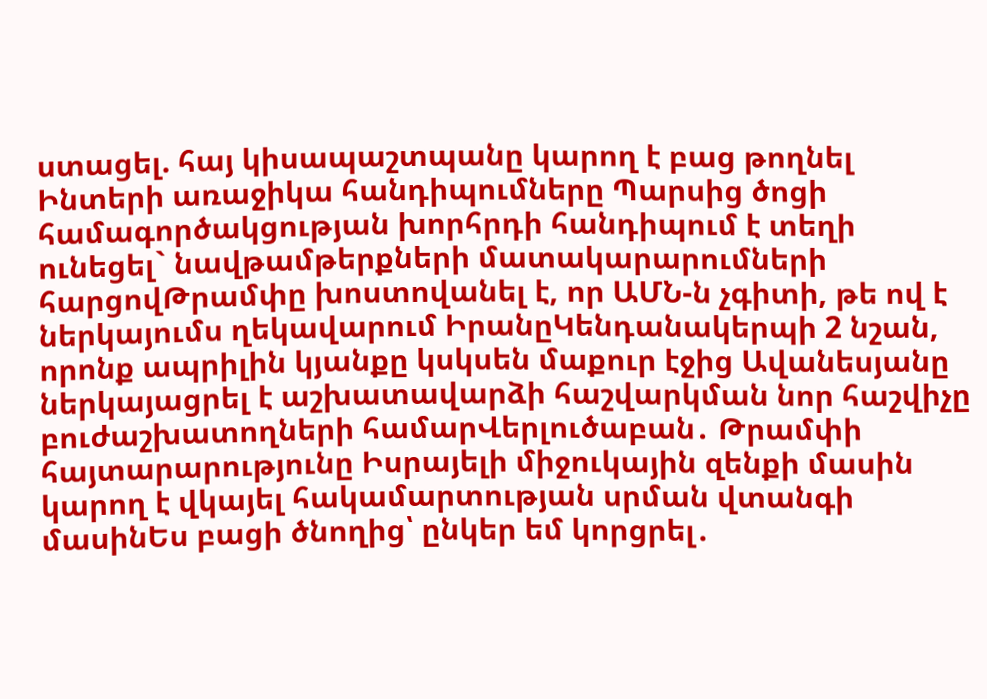ստացել. հայ կիսապաշտպանը կարող է բաց թողնել Ինտերի առաջիկա հանդիպումները Պարսից ծոցի համագործակցության խորհրդի հանդիպում է տեղի ունեցել` նավթամթերքների մատակարարումների հարցովԹրամփը խոստովանել է, որ ԱՄՆ-ն չգիտի, թե ով է ներկայումս ղեկավարում ԻրանըԿենդանակերպի 2 նշան, որոնք ապրիլին կյանքը կսկսեն մաքուր էջից Ավանեսյանը ներկայացրել է աշխատավարձի հաշվարկման նոր հաշվիչը բուժաշխատողների համարՎերլուծաբան․ Թրամփի հայտարարությունը Իսրայելի միջուկային զենքի մասին կարող է վկայել հակամարտության սրման վտանգի մասինԵս բացի ծնողից՝ ընկեր եմ կորցրել․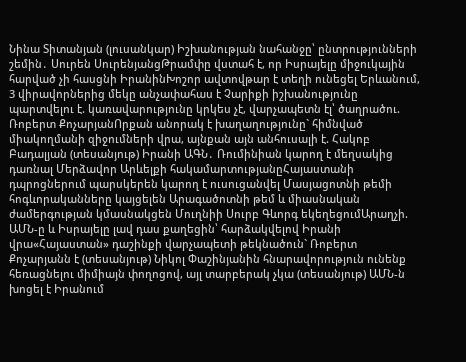Նինա Տիտանյան (լուսանկար) Իշխանության նահանջը՝ ընտրությունների շեմին․ Սուրեն ՍուրենյանցԹրամփը վստահ է, որ Իսրայելը միջուկային հարված չի հասցնի ԻրանինԽոշոր ավտովթար է տեղի ունեցել Երևանում, 3 վիրավորներից մեկը անչափահաս է Չարիքի իշխանությունը պարտվելու է. կառավարությունը կրկես չէ, վարչապետն էլ՝ ծաղրածու. Ռոբերտ ՔոչարյանՈրքան անորակ է խաղաղությունը` հիմնված միակողմանի զիջումների վրա, այնքան այն անհուսալի է. Հակոբ Բադալյան (տեսանյութ) Իրանի ԱԳՆ․ Ռումինիան կարող է մեղսակից դառնալ Մերձավոր Արևելքի հակամարտությանըՀայաստանի դպրոցներում պարսկերեն կարող է ուսուցանվել Մասյացոտնի թեմի հոգևորականները կայցելեն Արագածոտնի թեմ և միասնական ժամերգության կմասնակցեն Մուղնիի Սուրբ Գևորգ եկեղեցումԱրաղչի. ԱՄՆ-ը և Իսրայելը լավ դաս քաղեցին՝ հարձակվելով Իրանի վրա«Հայաստան» դաշինքի վարչապետի թեկնածուն` Ռոբերտ Քոչարյանն է (տեսանյութ) Նիկոլ Փաշինյանին հնարավորություն ունենք հեռացնելու միմիայն փողոցով, այլ տարբերակ չկա (տեսանյութ) ԱՄՆ-ն խոցել է Իրանում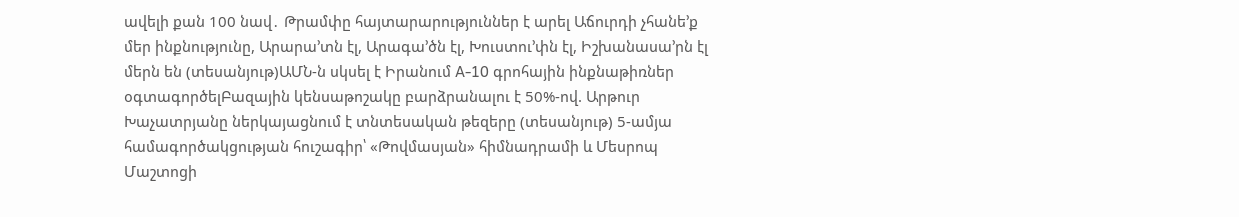ավելի քան 100 նավ․ Թրամփը հայտարարություններ է արել Աճուրդի չհանե’ք մեր ինքնությունը, Արարա’տն էլ, Արագա’ծն էլ, Խուստու’փն էլ, Իշխանասա’րն էլ մերն են (տեսանյութ)ԱՄՆ-ն սկսել է Իրանում A-10 գրոհային ինքնաթիռներ օգտագործելԲազային կենսաթոշակը բարձրանալու է 50%-ով. Արթուր Խաչատրյանը ներկայացնում է տնտեսական թեզերը (տեսանյութ) 5-ամյա համագործակցության հուշագիր՝ «Թովմասյան» հիմնադրամի և Մեսրոպ Մաշտոցի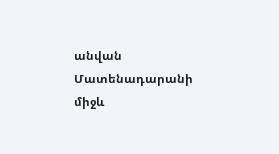անվան Մատենադարանի միջև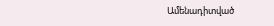Ամենադիտված